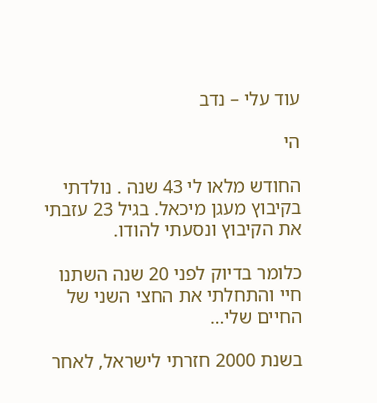עוד עלי – נדב

הי

החודש מלאו לי 43 שנה . נולדתי בקיבוץ מעגן מיכאל. בגיל 23 עזבתי את הקיבוץ ונסעתי להודו.

כלומר בדיוק לפני 20 שנה השתנו חיי והתחלתי את החצי השני של החיים שלי…

בשנת 2000 חזרתי לישראל, לאחר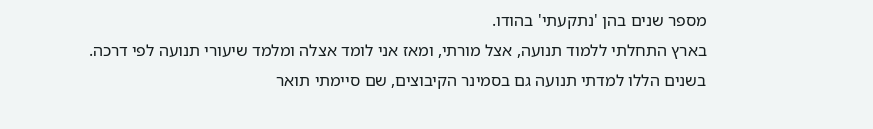מספר שנים בהן 'נתקעתי' בהודו.
בארץ התחלתי ללמוד תנועה, אצל מורתי, ומאז אני לומד אצלה ומלמד שיעורי תנועה לפי דרכה.
בשנים הללו למדתי תנועה גם בסמינר הקיבוצים, שם סיימתי תואר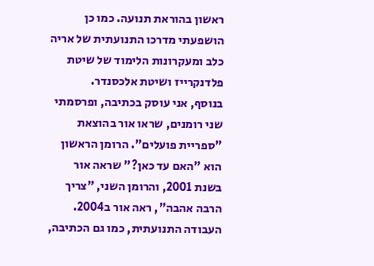ראשון בהוראת תנועה. כמו כן הושפעתי מדרכו התנועתית של אריה כלב ומעקרונות הלימוד של שיטת פלדנקרייז ושיטת אלכסנדר.
בנוסף, אני עוסק בכתיבה, ופרסמתי שני רומנים, שראו אור בהוצאת "ספריית פועלים". הרומן הראשון הוא "האם עד כאן?" שראה אור בשנת 2001, והרומן השני, "צריך הרבה אהבה", ראה אור ב2004.
העבודה התנועתית, כמו גם הכתיבה,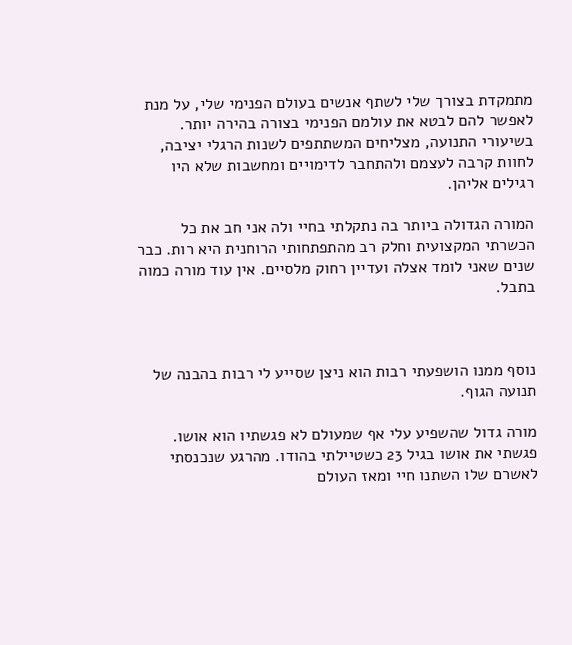מתמקדת בצורך שלי לשתף אנשים בעולם הפנימי שלי, על מנת לאפשר להם לבטא את עולמם הפנימי בצורה בהירה יותר.
בשיעורי התנועה, מצליחים המשתתפים לשנות הרגלי יציבה, לחוות קרבה לעצמם ולהתחבר לדימויים ומחשבות שלא היו רגילים אליהן.

המורה הגדולה ביותר בה נתקלתי בחיי ולה אני חב את כל הכשרתי המקצועית וחלק רב מהתפתחותי הרוחנית היא רות. כבר שנים שאני לומד אצלה ועדיין רחוק מלסיים. אין עוד מורה כמוה בתבל.



נוסף ממנו הושפעתי רבות הוא ניצן שסייע לי רבות בהבנה של תנועה הגוף.

מורה גדול שהשפיע עלי אף שמעולם לא פגשתיו הוא אושו. פגשתי את אושו בגיל 23 כשטיילתי בהודו. מהרגע שנכנסתי לאשרם שלו השתנו חיי ומאז העולם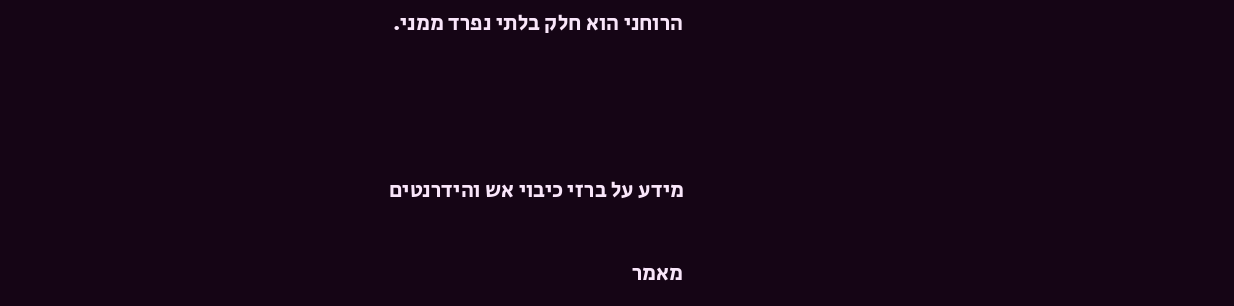הרוחני הוא חלק בלתי נפרד ממני.



מידע על ברזי כיבוי אש והידרנטים

מאמר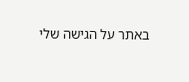באתר על הגישה שלי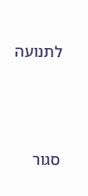לתנועה





סגור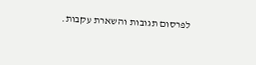לפרסום תגובות והשארת עקבות.